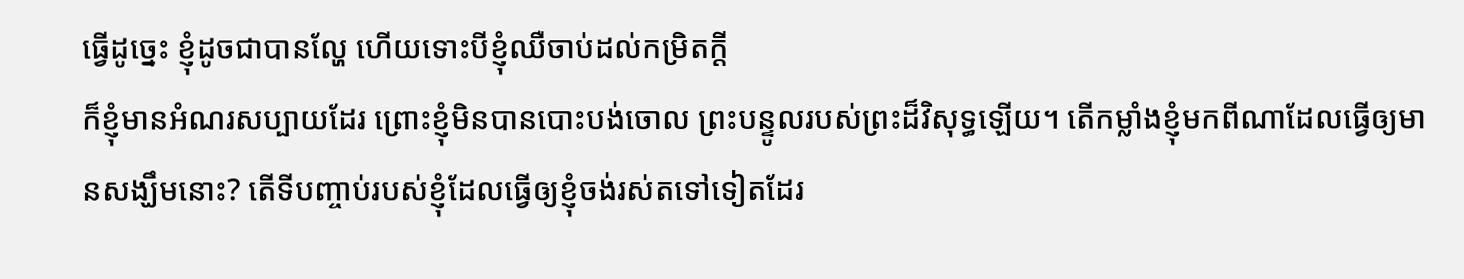ធ្វើដូច្នេះ ខ្ញុំដូចជាបានល្ហែ ហើយទោះបីខ្ញុំឈឺចាប់ដល់កម្រិតក្ដី
ក៏ខ្ញុំមានអំណរសប្បាយដែរ ព្រោះខ្ញុំមិនបានបោះបង់ចោល ព្រះបន្ទូលរបស់ព្រះដ៏វិសុទ្ធឡើយ។ តើកម្លាំងខ្ញុំមកពីណាដែលធ្វើឲ្យមានសង្ឃឹមនោះ? តើទីបញ្ចាប់របស់ខ្ញុំដែលធ្វើឲ្យខ្ញុំចង់រស់តទៅទៀតដែរ